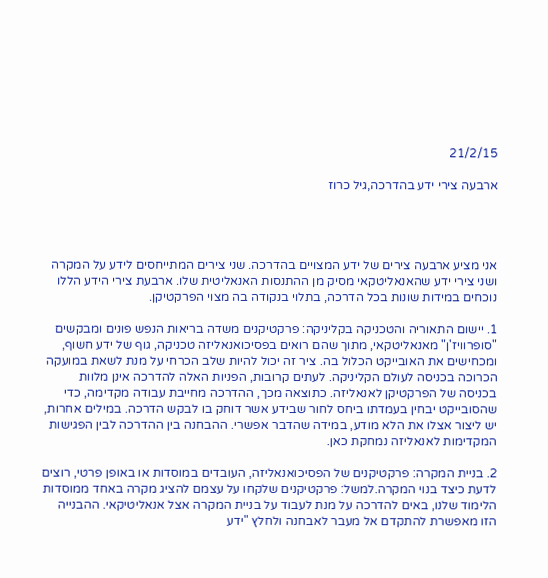21/2/15

ארבעה צירי ידע בהדרכה,גיל כרוז




אני מציע ארבעה צירים של ידע המצויים בהדרכה. שני צירים המתייחסים לידע על המקרה ושני צירי ידע שהאנאליטקאי מסיק מן ההתנסות האנאליטית שלו. ארבעת צירי הידע הללו נוכחים במידות שונות בכל הדרכה, בתלוי בנקודה בה מצוי הפרקטיקן.

1. יישום התאוריה והטכניקה בקליניקה: פרקטיקנים משדה בריאות הנפש פונים ומבקשים "סופרוויז'ן" מאנאליטקאי, מתוך שהם רואים בפסיכואנאליזה טכניקה, גוף של ידע חשוף, ומכחישים את האובייקט הכלול בה. ציר זה יכול להיות שלב הכרחי על מנת לשאת במועקה הכרוכה בכניסה לעולם הקליניקה. לעתים קרובות, הפניות האלה להדרכה אינן מלוות בכניסה של הפרקטיקן לאנאליזה. כתוצאה מכך, ההדרכה מחייבת עבודה מקדימה, כדי שהסובייקט יבחין בעמדתו ביחס לחור שבידע אשר דוחק בו לבקש הדרכה. במילים אחרות, יש ליצור אצלו את הלא מודע, במידה שהדבר אפשרי. ההבחנה בין ההדרכה לבין הפגישות המקדימות לאנאליזה נמחקת כאן.

2. בניית המקרה: פרקטיקנים של הפסיכואנאליזה, העובדים במוסדות או באופן פרטי, רוצים לדעת כיצד בנוי המקרה.למשל: פרקטיקנים שלקחו על עצמם להציג מקרה באחד ממוסדות הלימוד שלנו, באים להדרכה על מנת לעבוד על בניית המקרה אצל אנאליטיקאי. ההבנייה הזו מאפשרת להתקדם אל מעבר לאבחנה ולחלץ "ידע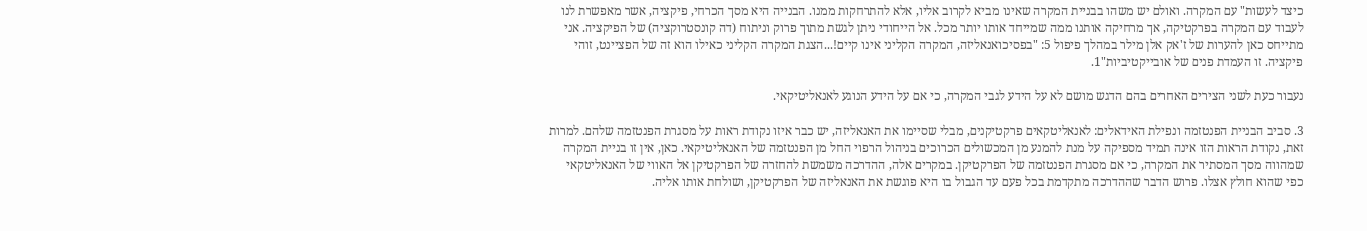כיצד לעשות" עם המקרה. ואולם יש משהו בבניית המקרה שאינו מביא לקרוב אליו, אלא להתרחקות ממנו. הבנייה היא מסך הכרחי, פיקציה, אשר מאפשרת לנו לעבוד עם המקרה בפרקטיקה, אך מרחיקה אותנו ממה שמייחד אותו יותר מכל. אל הייחודי ניתן לגשת מתוך פרוק וניתוח (דה קונסטרוקציה) של הפיקציה. אני מתייחס כאן להערות של ז'אק אלן מילר במהלך פיפול 5: "בפסיכואנאליזה, המקרה הקליני אינו קיים!...הצגת המקרה הקליני כאילו הוא זה של הפציינט, זוהי פיקציה. זו העמדת פנים של אובייקטיביות"1.

נעבור כעת לשני הצירים האחרים בהם הדגש מושם לא על הידע לגבי המקרה, כי אם על הידע הנוגע לאנאליטיקאי.

3. סביב הבניית הפנטזמה ונפילת האידאלים: לאנאליטקאים פרקטיקנים, מבלי שסיימו את האנאליזה, יש כבר איזו נקודת ראות על מסגרת הפנטזמה שלהם. למרות זאת, נקודת הראות הזו אינה תמיד מספיקה על מנת להמנע מן המכשולים הכרוכים בניהול הרפוי החל מן הפנטזמה של האנאליטיקאי. כאן, אין זו בניית המקרה שמהווה מסך המסתיר את המקרה, כי אם מסגרת הפנטזמה של הפרקטיקן. במקרים אלה, ההדרכה משמשת להחזרה של הפרקטיקן אל האווי של האנאליטקאי כפי שהוא חולץ אצלו. פרוש הדבר שההדרכה מתקדמת בכל פעם עד הגבול בו היא פוגשת את האנאליזה של הפרקטיקן, ושולחת אותו אליה.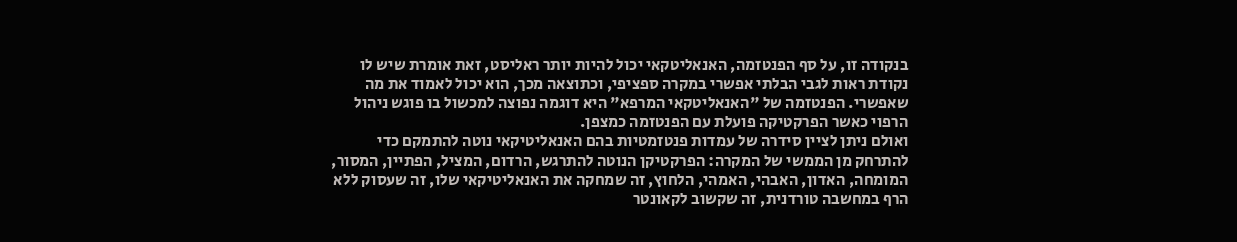בנקודה זו, על סף הפנטזמה, האנאליטקאי יכול להיות יותר ראליסט, זאת אומרת שיש לו נקודת ראות לגבי הבלתי אפשרי במקרה ספציפי, וכתוצאה מכך, הוא יכול לאמוד את מה שאפשרי. הפנטזמה של "האנאליטקאי המרפא" היא דוגמה נפוצה למכשול בו פוגש ניהול הרפוי כאשר הפרקטיקה פועלת עם הפנטזמה כמצפן.
ואולם ניתן לציין סידרה של עמדות פנטזמטיות בהם האנאליטיקאי נוטה להתמקם כדי להתרחק מן הממשי של המקרה: הפרקטיקן הנוטה להתרגש, הרדום, המציל, הפתיין, המסור, המומחה, האדון, האבהי, האמהי, הלחוץ, זה שמחקה את האנאליטיקאי שלו, זה שעסוק ללא הרף במחשבה טורדנית, זה שקשוב לקאונטר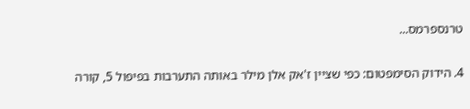טרנספרמס...

4. הידוק הסימפטום: כפי שציין ז'אק אלן מילר באותה התערבות בפיפול 5, קורה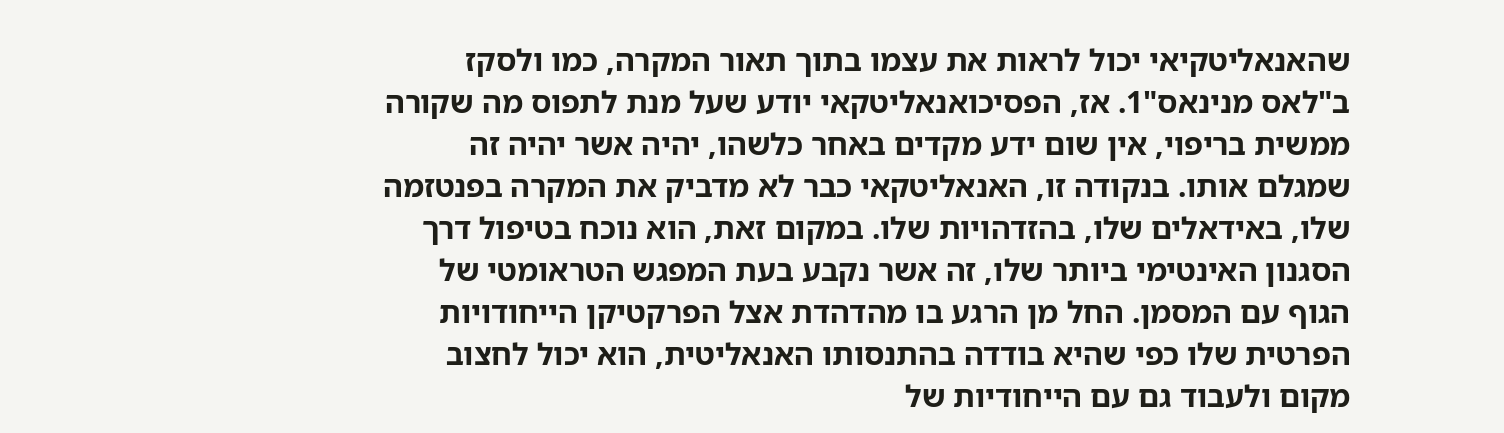שהאנאליטקיאי יכול לראות את עצמו בתוך תאור המקרה, כמו ולסקז ב"לאס מנינאס"1. אז, הפסיכואנאליטקאי יודע שעל מנת לתפוס מה שקורה ממשית בריפוי, אין שום ידע מקדים באחר כלשהו, יהיה אשר יהיה זה שמגלם אותו. בנקודה זו, האנאליטקאי כבר לא מדביק את המקרה בפנטזמה שלו, באידאלים שלו, בהזדהויות שלו. במקום זאת, הוא נוכח בטיפול דרך הסגנון האינטימי ביותר שלו, זה אשר נקבע בעת המפגש הטראומטי של הגוף עם המסמן. החל מן הרגע בו מהדהדת אצל הפרקטיקן הייחודויות הפרטית שלו כפי שהיא בודדה בהתנסותו האנאליטית, הוא יכול לחצוב מקום ולעבוד גם עם הייחודיות של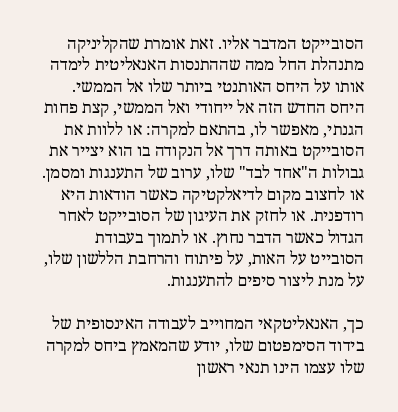הסובייקט המדבר אליו. זאת אומרת שהקליניקה מתנהלת החל ממה שההתנסות האנאליטית לימדה אותו על היחס האותנטי ביותר שלו אל הממשי. היחס החדש הזה אל ייחודי ואל הממשי, קצת פחות הגנתי, מאפשר לו, בהתאם למקרה: או ללוות את הסובייקט באותה דרך אל הנקודה בו הוא יצייר את גבולות ה"אחד לבד" שלו, ערוב של התענגות ומסמן. או לחצוב מקום לדיאלקטיקה כאשר הודאות היא רודפנית. או לחזק את העיגון של הסובייקט לאחר הגדול כאשר הדבר נחוץ. או לתמוך בעבודת הסובייט על האות, על פיתוח והרחבת הללשון שלו, על מנת ליצור סיפים להתענגות.

כך, האנאליטקאי המחוייב לעבודה האינסופית של בידוד הסימפטום שלו, יודע שהמאמץ ביחס למקרה שלו עצמו הינו תנאי ראשון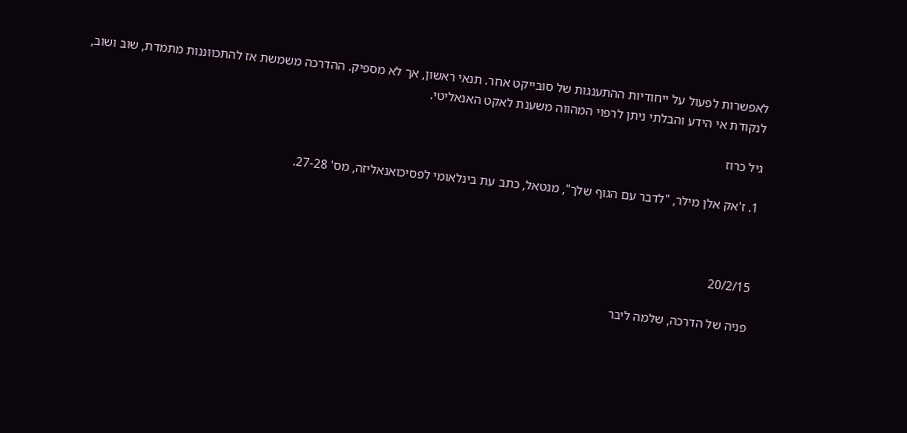לאפשרות לפעול על ייחודיות ההתענגות של סובייקט אחר. תנאי ראשון, אך לא מספיק. ההדרכה משמשת אז להתכווננות מתמדת, שוב ושוב, לנקודת אי הידע והבלתי ניתן לרפוי המהווה משענת לאקט האנאליטי.

גיל כרוז

1. ז'אק אלן מילר, "לדבר עם הגוף שלך", מנטאל, כתב עת בינלאומי לפסיכואנאליזה, מס' 27-28.



20/2/15

פניה של הדרכה, שלמה ליבר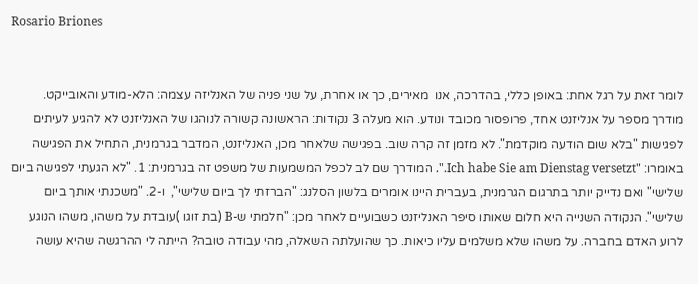Rosario Briones


לומר זאת על רגל אחת: באופן כללי, בהדרכה, אנו  מאירים, כך או אחרת, על שני פניה של האנליזה עצמה: הלא-מודע והאובייקט.
מודרך מספר על אנליזנט אחד, פרופסור מכובד ונודע. הוא מעלה 3 נקודות: הראשונה קשורה לנוהגו של האנליזנט לא להגיע לעיתים לפגישות "בלא שום הודעה מוקדמת". לא מזמן זה קרה שוב. בפגישה שלאחר מכן, האנליזנט, המדבר בגרמנית, התחיל את הפגישה באומרו: "Ich habe Sie am Dienstag versetzt.". המודרך שם לב לכפל המשמעות של משפט זה בגרמנית: 1. "לא הגעתי לפגישה ביום שלישי" ואם נדייק יותר בתרגום הגרמנית, בעברית היינו אומרים בלשון הסלנג: "הברזתי לך ביום שלישי",  ו-2. "משכנתי אותך ביום שלישי". הנקודה השנייה היא חלום שאותו סיפר האנליזנט כשבועיים לאחר מכן: "חלמתי ש-B (בת זוגו )עובדת על משהו, משהו הנוגע לרוע האדם בחברה. על משהו שלא משלמים עליו כיאות. כך שהועלתה השאלה, מהי עבודה טובה? הייתה לי ההרגשה שהיא עושה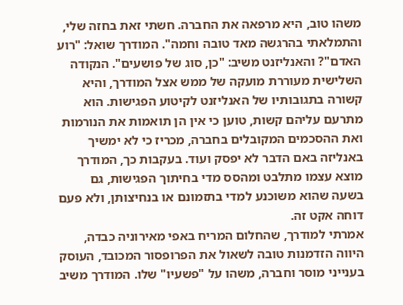משהו טוב, היא מרפאה את החברה. חשתי זאת בחזה שלי, והתמלאתי בהרגשה מאד טובה וחמה". המודרך שואל: "רוע האדם"? והאנליזנט משיב: "כן, סוג של פושעים". הנקודה השלישית מעוררת מועקה של ממש אצל המודרך, והיא קשורה בתגובותיו של האנליזנט לקיטוע הפגישות. הוא מתרעם עליהם קשות, טוען כי אין הן תואמות את הנורמות ואת ההסכמים המקובלים בחברה, מכריז כי לא ימשיך באנליזה באם הדבר לא יפסק ועוד. בעקבות כך, המודרך מוצא עצמו מתלבט ומהסס מדי בחיתוך הפגישות, גם בשעה שהוא משוכנע למדי בתזמונם או בנחיצותן, ולא פעם דוחה אקט זה.
אמרתי למודרך, שהחלום המריח באפי מאירוניה כבדה, היווה הזדמנות טובה לשאול את הפרופסור המכובד, העוסק בענייני מוסר וחברה, משהו על "פשעיו" שלו. המודרך משיב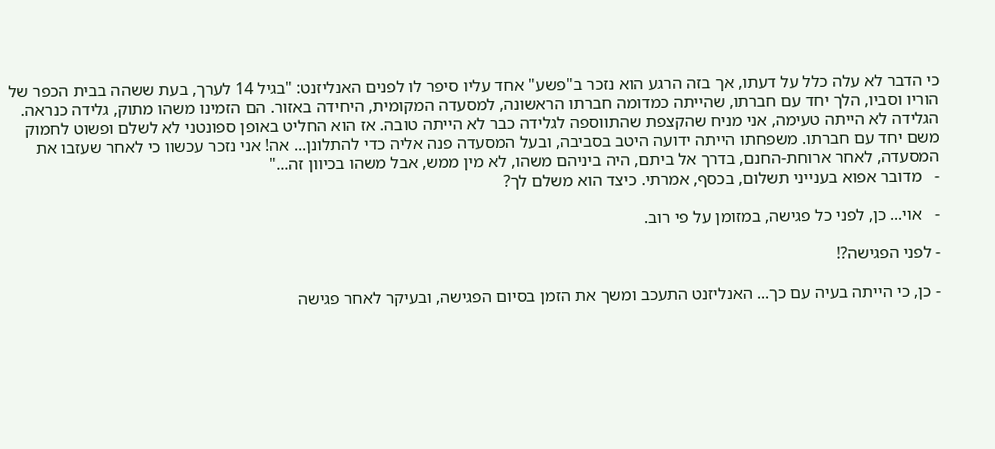כי הדבר לא עלה כלל על דעתו, אך בזה הרגע הוא נזכר ב"פשע" אחד עליו סיפר לו לפנים האנליזנט: "בגיל 14 לערך, בעת ששהה בבית הכפר של הוריו וסביו, הלך יחד עם חברתו, שהייתה כמדומה חברתו הראשונה, למסעדה המקומית, היחידה באזור. הם הזמינו משהו מתוק, גלידה כנראה. הגלידה לא הייתה טעימה, אני מניח שהקצפת שהתווספה לגלידה כבר לא הייתה טובה. אז הוא החליט באופן ספונטני לא לשלם ופשוט לחמוק משם יחד עם חברתו. משפחתו הייתה ידועה היטב בסביבה, ובעל המסעדה פנה אליה כדי להתלונן... אה! אני נזכר עכשוו כי לאחר שעזבו את המסעדה, לאחר ארוחת-החנם, בדרך אל ביתם, היה ביניהם משהו, לא מין ממש, אבל משהו בכיוון זה..."
-   מדובר אפוא בענייני תשלום, בכסף, אמרתי. כיצד הוא משלם לך?

-   אוי... כן, לפני כל פגישה, במזומן על פי רוב.

- לפני הפגישה?!

- כן, כי הייתה בעיה עם כך... האנליזנט התעכב ומשך את הזמן בסיום הפגישה, ובעיקר לאחר פגישה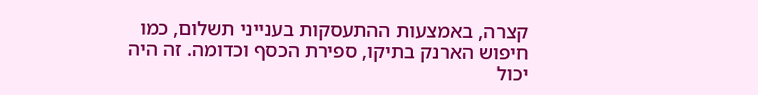קצרה, באמצעות ההתעסקות בענייני תשלום, כמו חיפוש הארנק בתיקו, ספירת הכסף וכדומה. זה היה יכול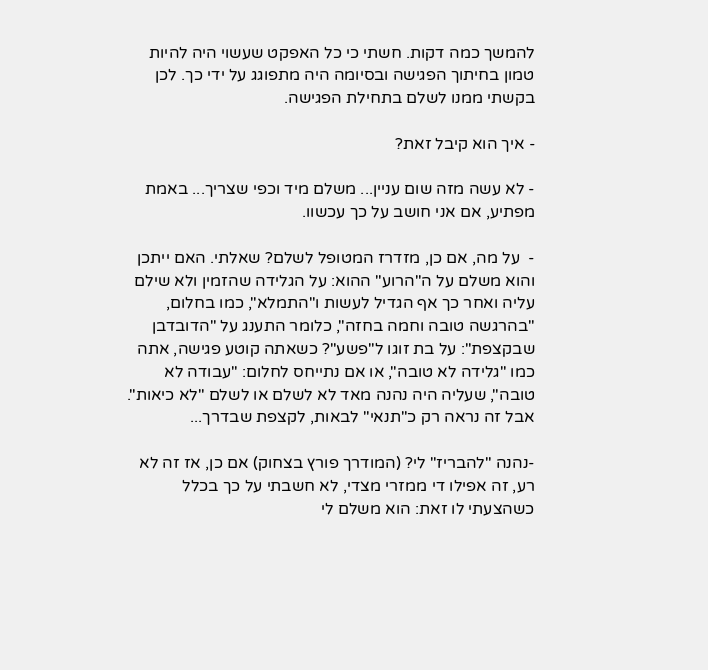להמשך כמה דקות. חשתי כי כל האפקט שעשוי היה להיות טמון בחיתוך הפגישה ובסיומה היה מתפוגג על ידי כך. לכן בקשתי ממנו לשלם בתחילת הפגישה.

- איך הוא קיבל זאת?

- לא עשה מזה שום עניין... משלם מיד וכפי שצריך... באמת    מפתיע, אם אני חושב על כך עכשוו.

-  על מה, אם כן, מזדרז המטופל לשלם? שאלתי. האם ייתכן והוא משלם על ה"הרוע" ההוא: על הגלידה שהזמין ולא שילם עליה ואחר כך אף הגדיל לעשות ו"התמלא", כמו בחלום, "בהרגשה טובה וחמה בחזה", כלומר התענג על "הדובדבן שבקצפת": על בת זוגו ל"פשע"? כשאתה קוטע פגישה, אתה כמו "גלידה לא טובה", או אם נתייחס לחלום: "עבודה לא טובה", שעליה היה נהנה מאד לא לשלם או לשלם "לא כיאות". אבל זה נראה רק כ"תנאי" לבאות, לקצפת שבדרך...

-נהנה "להבריז" לי? (המודרך פורץ בצחוק) אם כן, אז זה לא רע, זה אפילו די ממזרי מצדי, לא חשבתי על כך בכלל כשהצעתי לו זאת: הוא משלם לי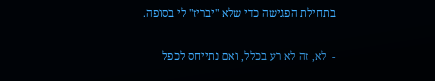בתחילת הפגישה כדי שלא "יבריז" לי בסופה.

-  לא, זה לא רע בכלל, ואם נתייחס לכפל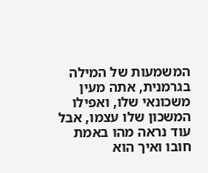המשמעות של המילה בגרמנית, אתה מעין משכונאי שלו, ואפילו המשכון שלו עצמו, אבל עוד נראה מהו באמת חובו ואיך הוא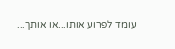עומד לפרוע אותו...או אותך...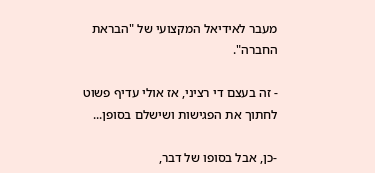מעבר לאידיאל המקצועי של "הבראת החברה".

- זה בעצם די רציני, אז אולי עדיף פשוט לחתוך את הפגישות ושישלם בסופן...

-כן, אבל בסופו של דבר,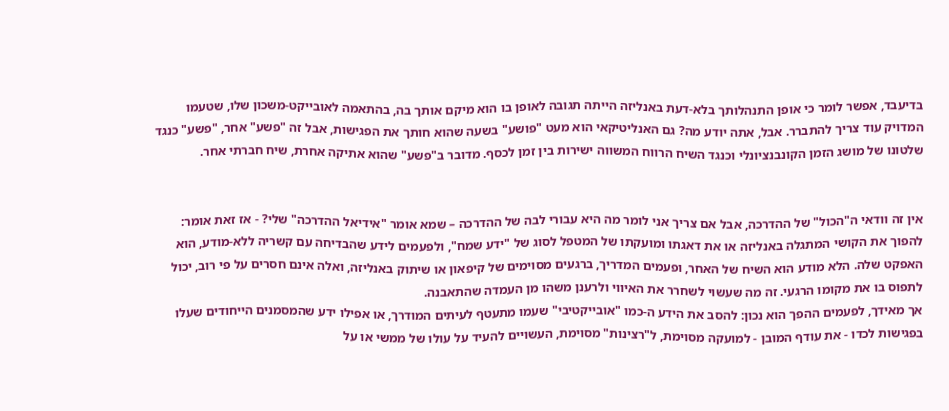בדיעבד, אפשר לומר כי אופן התנהלותך בלא-דעת באנליזה הייתה תגובה לאופן בו הוא מיקם אותך בה, בהתאמה לאובייקט-משכון שלו, שטעמו המדויק עוד צריך להתברר. אבל, אתה יודע מה? גם האנליטיקאי הוא מעט "פושע" בשעה שהוא חותך את הפגישות, אבל זה "פשע" אחר, "פשע" כנגד שלטונו של מושג הזמן הקונבנציונלי וכנגד השיח הרווח המשווה ישירות בין זמן לכסף. מדובר ב"פשע" שהוא אתיקה אחרת, שיח חברתי אחר.


אין זה וודאי ה"הכול" של ההדרכה, אבל אם צריך אני לומר מה היא עבורי לבה של ההדרכה – שמא אומר "אידיאל ההדרכה" שלי? - אז זאת אומר: להפוך את הקושי המתגלה באנליזה או את דאגתו ומועקתו של המטפל לסוג של "ידע שמח", ולפעמים לידע שהבדיחה עם קשריה ללא-מודע, הוא האפקט שלה. הלא מודע הוא השיח של האחר, ופעמים המדריך, ברגעים מסוימים של קיפאון או שיתוק באנליזה, ואלה אינם חסרים על פי רוב, יכול לתפוס בו את מקומו הרגעי. זה מה שעשוי לשחרר את האיווי ולרענן משהו מן העמדה שהתאבנה.
אך מאידך, לפעמים ההפך הוא נכון: להסב את הידע ה-כמו "אובייקטיבי" שעמו מתעטף לעיתים המודרך, או אפילו ידע שהמסמנים הייחודים שעלו בפגישות לכדו - את עודף המובן - למועקה מסוימת, ל"רצינות" מסוימת, העשויים להעיד על עולו של ממשי או על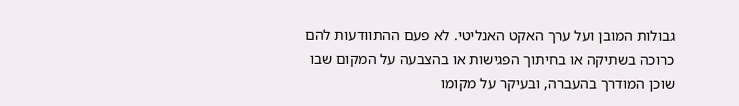גבולות המובן ועל ערך האקט האנליטי. לא פעם ההתוודעות להם כרוכה בשתיקה או בחיתוך הפגישות או בהצבעה על המקום שבו שוכן המודרך בהעברה, ובעיקר על מקומו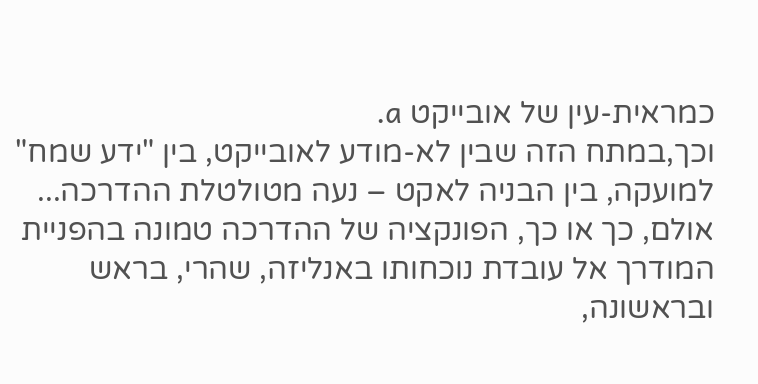כמראית-עין של אובייקט a.
וכך,במתח הזה שבין לא-מודע לאובייקט, בין "ידע שמח" למועקה, בין הבניה לאקט – נעה מטולטלת ההדרכה...
אולם, כך או כך, הפונקציה של ההדרכה טמונה בהפניית המודרך אל עובדת נוכחותו באנליזה, שהרי, בראש ובראשונה,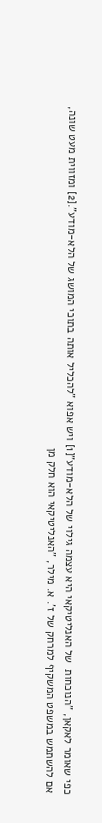כפי שאומר לאקאן, "הנוכחות  של האנליטיקאי היא עצמה גילוי של הלא-מודע"[1] ויש אפוא "להכליל אותה בתוכי המושג של הלא-מודע".[2] ומזווית מעט שונה, אם להשתמש במשפט המשקיף למרחק של ז'. א. מילר, "האנליטיקאי הוא חלק מן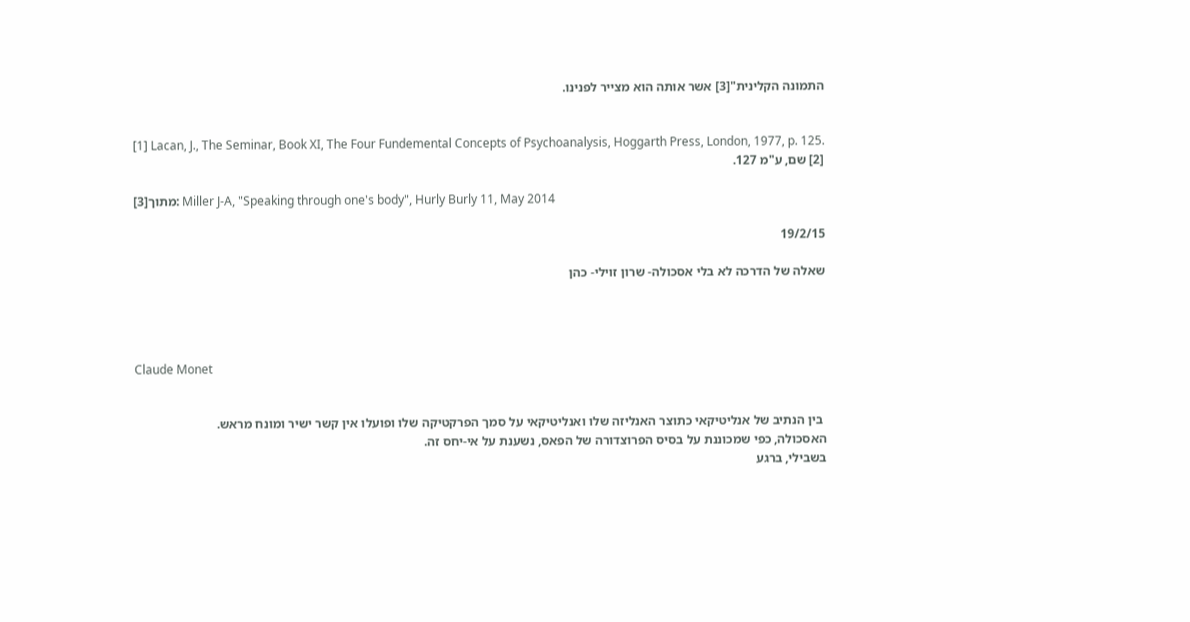התמונה הקלינית"[3] אשר אותה הוא מצייר לפנינו.


[1] Lacan, J., The Seminar, Book XI, The Four Fundemental Concepts of Psychoanalysis, Hoggarth Press, London, 1977, p. 125.
[2] שם, ע"מ 127.

[3]מתוך: Miller J-A, "Speaking through one's body", Hurly Burly 11, May 2014

19/2/15

שאלה של הדרכה לא בלי אסכולה- שרון זוילי- כהן




Claude Monet


 בין הנתיב של אנליטיקאי כתוצר האנליזה שלו ואנליטיקאי על סמך הפרקטיקה שלו ופועלו אין קשר ישיר ומונח מראש.
האסכולה, כפי שמכוננת על בסיס הפרוצדורה של הפאס, נשענת על אי-יחס זה.
בשבילי, ברגע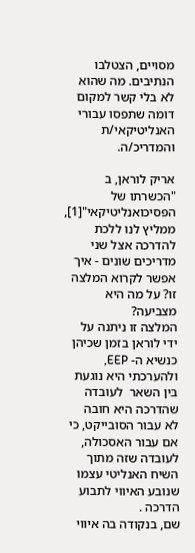מסויים, הצטלבו הנתיבים. מה שהוא לא בלי קשר למקום דומה שתפסו עבורי האנליטיקאי/ת והמדריכ/ה.

אריק לוראן, ב "הכשרתו של הפסיכואנליטיקאי"[1], ממליץ לנו ללכת להדרכה אצל שני מדריכים שונים - איך אפשר לקרוא המלצה זו? על מה היא מצביעה?
המלצה זו ניתנה על ידי לוראן בזמן שכיהן כנשיא ה- EEP, ולהערכתי היא נוגעת בין השאר  לעובדה שהדרכה היא חובה לא עבור הסובייקט, כי אם עבור האסכולה, לעובדה שזה מתוך השיח האנליטי עצמו שנובע האיווי לתבוע הדרכה .
שם, בנקודה בה איווי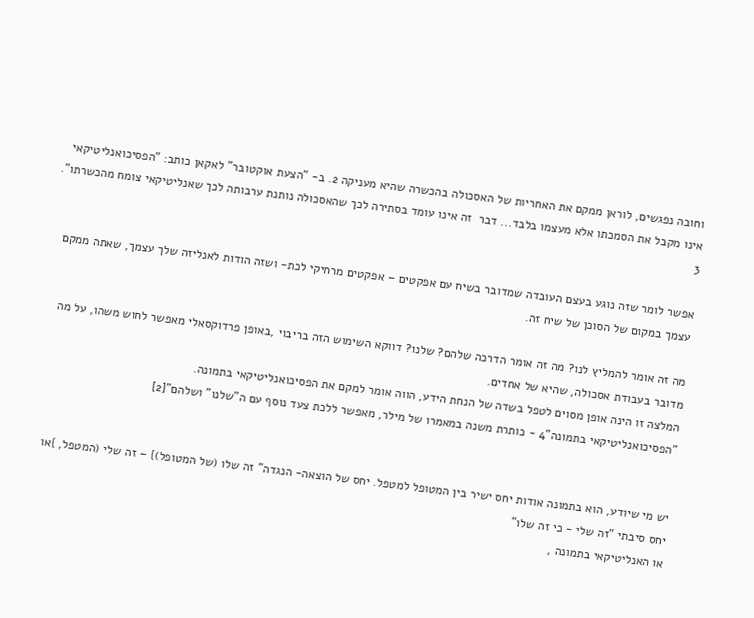וחובה נפגשים, לוראן ממקם את האחריות של האסכולה בהכשרה שהיא מעניקה 2. ב- "הצעת אוקטובר" לאקאן כותב: "הפסיכואנליטיקאי אינו מקבל את הסמכתו אלא מעצמו בלבד... דבר  זה אינו עומד בסתירה לכך שהאסכולה נותנת ערבותה לכך שאנליטיקאי צומח מהכשרתו". 3

אפשר לומר שזה נוגע בעצם העובדה שמדובר בשיח עם אפקטים – אפקטים מרחיקי לכת- ושזה הודות לאנליזה שלך עצמך, שאתה ממקם עצמך במקום של הסוכן של שיח זה.

מה זה אומר להמליץ לנו? מה זה אומר הדרכה שלהם? שלנו? דווקא השימוש הזה בריבוי ,באופן פרדוקסאלי מאפשר לחוש משהו, על מה מדובר בעבודת אסכולה, שהיא של אחדים.
המלצה זו הינה אופן מסוים לטפל בשדה של הנחת הידע, הווה אומר למקם את הפסיכואנליטיקאי בתמונה.
"הפסיכואנליטיקאי בתמונה"4 - כותרת משנה במאמרו של מילר, מאפשר ללכת צעד נוסף עם ה"שלנו" ושלהם"[2]


יש מי שיודע, הוא בתמונה אודות יחס ישיר בין המטופל למטפל. יחס של הוצאה- הנגדה" זה שלו (של המטופל)} – זה שלי (המטפל, }או יחס סיבתי "זה שלי - כי זה שלו"
או האנליטיקאי בתמונה ,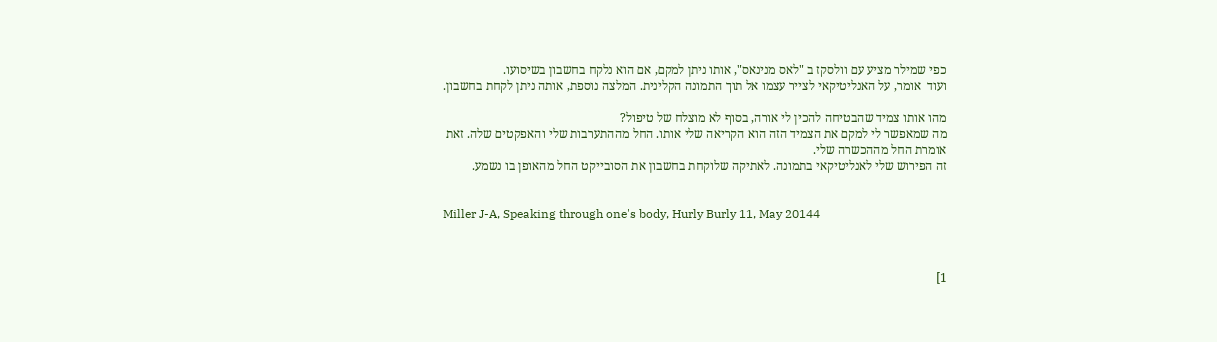כפי שמילר מציע עם וולסקז ב "לאס מנינאס", אותו ניתן למקם, אם הוא נלקח בחשבון בשיסועו.
ועוד  אומר, על האנליטיקאי לצייר עצמו אל תוך התמונה הקלינית. המלצה נוספת, אותה ניתן לקחת בחשבון.

מהו אותו צמיד שהבטיחה להכין לי אורה, בסוף לא מוצלח של טיפול?
מה שמאפשר לי למקם את הצמיד הזה הוא הקריאה שלי אותו. החל מההתערבות שלי והאפקטים שלה. זאת אומרת החל מההכשרה שלי.
זה הפירוש שלי לאנליטיקאי בתמונה. לאתיקה שלוקחת בחשבון את הסובייקט החל מהאופן בו נשמע.


Miller J-A, Speaking through one's body, Hurly Burly 11, May 20144



1]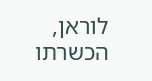לוראן, הכשרתו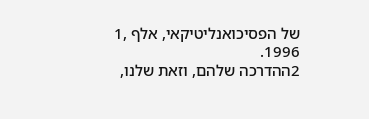של הפסיכואנליטיקאי, אלף ,1 1996.
2ההדרכה שלהם, וזאת שלנו,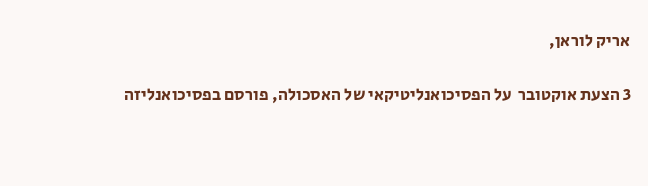אריק לוראן,

3 הצעת אוקטובר  על הפסיכואנליטיקאי של האסכולה, פורסם בפסיכואנליזה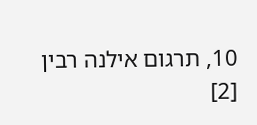10, תרגום אילנה רבין
[2]